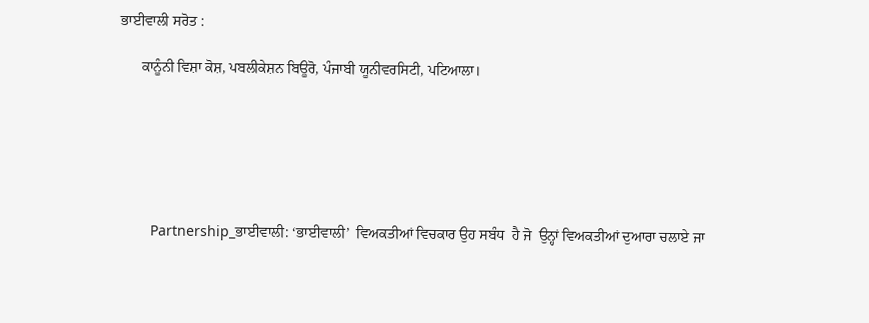ਭਾਈਵਾਲੀ ਸਰੋਤ :

      ਕਾਨੂੰਨੀ ਵਿਸ਼ਾ ਕੋਸ਼, ਪਬਲੀਕੇਸ਼ਨ ਬਿਊਰੋ, ਪੰਜਾਬੀ ਯੂਨੀਵਰਸਿਟੀ, ਪਟਿਆਲਾ।






        Partnership_ਭਾਈਵਾਲੀ: ‘ਭਾਈਵਾਲੀ’  ਵਿਅਕਤੀਆਂ ਵਿਚਕਾਰ ਉਹ ਸਬੰਧ  ਹੈ ਜੋ  ਉਨ੍ਹਾਂ ਵਿਅਕਤੀਆਂ ਦੁਆਰਾ ਚਲਾਏ ਜਾ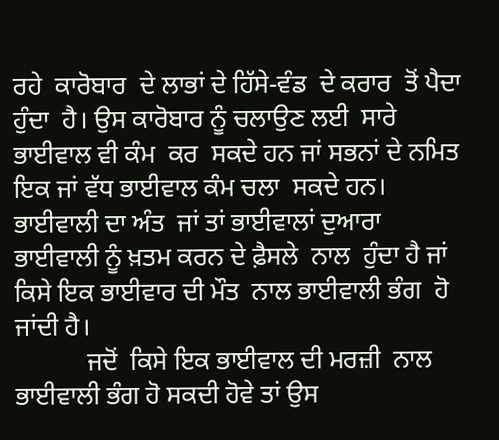ਰਹੇ  ਕਾਰੋਬਾਰ  ਦੇ ਲਾਭਾਂ ਦੇ ਹਿੱਸੇ-ਵੰਡ  ਦੇ ਕਰਾਰ  ਤੋਂ ਪੈਦਾ ਹੁੰਦਾ  ਹੈ। ਉਸ ਕਾਰੋਬਾਰ ਨੂੰ ਚਲਾਉਣ ਲਈ  ਸਾਰੇ ਭਾਈਵਾਲ ਵੀ ਕੰਮ  ਕਰ  ਸਕਦੇ ਹਨ ਜਾਂ ਸਭਨਾਂ ਦੇ ਨਮਿਤ ਇਕ ਜਾਂ ਵੱਧ ਭਾਈਵਾਲ ਕੰਮ ਚਲਾ  ਸਕਦੇ ਹਨ। ਭਾਈਵਾਲੀ ਦਾ ਅੰਤ  ਜਾਂ ਤਾਂ ਭਾਈਵਾਲਾਂ ਦੁਆਰਾ ਭਾਈਵਾਲੀ ਨੂੰ ਖ਼ਤਮ ਕਰਨ ਦੇ ਫ਼ੈਸਲੇ  ਨਾਲ  ਹੁੰਦਾ ਹੈ ਜਾਂ ਕਿਸੇ ਇਕ ਭਾਈਵਾਰ ਦੀ ਮੌਤ  ਨਾਲ ਭਾਈਵਾਲੀ ਭੰਗ  ਹੋ ਜਾਂਦੀ ਹੈ।
           ਜਦੋਂ  ਕਿਸੇ ਇਕ ਭਾਈਵਾਲ ਦੀ ਮਰਜ਼ੀ  ਨਾਲ ਭਾਈਵਾਲੀ ਭੰਗ ਹੋ ਸਕਦੀ ਹੋਵੇ ਤਾਂ ਉਸ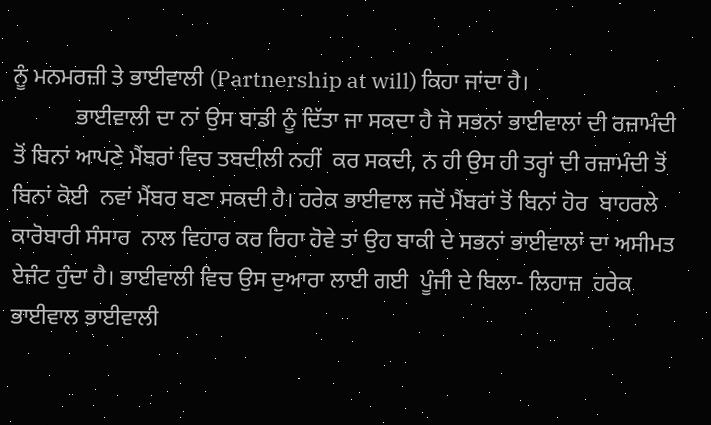ਨੂੰ ਮਨਮਰਜ਼ੀ ਤੇ ਭਾਈਵਾਲੀ (Partnership at will) ਕਿਹਾ ਜਾਂਦਾ ਹੈ।
           ਭਾਈਵਾਲੀ ਦਾ ਨਾਂ ਉਸ ਬਾਡੀ ਨੂੰ ਦਿੱਤਾ ਜਾ ਸਕਦਾ ਹੈ ਜੋ ਸਭਨਾਂ ਭਾਈਵਾਲਾਂ ਦੀ ਰਜ਼ਾਮੰਦੀ ਤੋਂ ਬਿਨਾਂ ਆਪਣੇ ਮੈਂਬਰਾਂ ਵਿਚ ਤਬਦੀਲੀ ਨਹੀਂ  ਕਰ ਸਕਦੀ, ਨ ਹੀ ਉਸ ਹੀ ਤਰ੍ਹਾਂ ਦੀ ਰਜ਼ਾਮੰਦੀ ਤੋਂ ਬਿਨਾਂ ਕੋਈ  ਨਵਾਂ ਮੈਂਬਰ ਬਣਾ ਸਕਦੀ ਹੈ। ਹਰੇਕ ਭਾਈਵਾਲ ਜਦੋਂ ਮੈਂਬਰਾਂ ਤੋਂ ਬਿਨਾਂ ਹੋਰ  ਬਾਹਰਲੇ ਕਾਰੋਬਾਰੀ ਸੰਸਾਰ  ਨਾਲ ਵਿਹਾਰ ਕਰ ਰਿਹਾ ਹੋਵੇ ਤਾਂ ਉਹ ਬਾਕੀ ਦੇ ਸਭਨਾਂ ਭਾਈਵਾਲਾਂ ਦਾ ਅਸੀਮਤ ਏਜੰਟ ਹੁੰਦਾ ਹੈ। ਭਾਈਵਾਲੀ ਵਿਚ ਉਸ ਦੁਆਰਾ ਲਾਈ ਗਈ  ਪੂੰਜੀ ਦੇ ਬਿਲਾ- ਲਿਹਾਜ਼  ਹਰੇਕ ਭਾਈਵਾਲ ਭਾਈਵਾਲੀ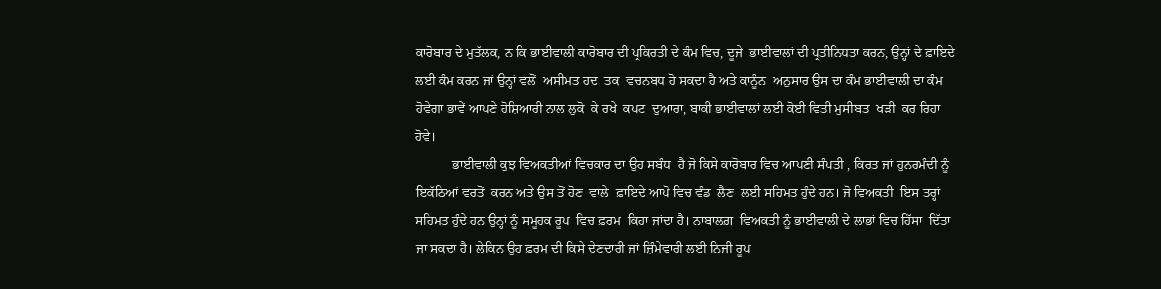ਕਾਰੋਬਾਰ ਦੇ ਮੁਤੱਲਕ, ਨ ਕਿ ਭਾਈਵਾਲੀ ਕਾਰੋਬਾਰ ਦੀ ਪ੍ਰਕਿਰਤੀ ਦੇ ਕੰਮ ਵਿਚ, ਦੂਜੇ  ਭਾਈਵਾਲਾਂ ਦੀ ਪ੍ਰਤੀਨਿਧਤਾ ਕਰਨ, ਉਨ੍ਹਾਂ ਦੇ ਫ਼ਾਇਦੇ ਲਈ ਕੰਮ ਕਰਨ ਜਾਂ ਉਨ੍ਹਾਂ ਵਲੋਂ  ਅਸੀਮਤ ਹਦ  ਤਕ  ਵਚਨਬਧ ਹੋ ਸਕਦਾ ਹੈ ਅਤੇ ਕਾਨੂੰਨ  ਅਨੁਸਾਰ ਉਸ ਦਾ ਕੰਮ ਭਾਈਵਾਲੀ ਦਾ ਕੰਮ ਹੋਵੇਗਾ ਭਾਵੇਂ ਆਪਣੇ ਹੋਸ਼ਿਆਰੀ ਨਾਲ ਲੁਕੋ  ਕੇ ਰਖੇ  ਕਪਟ  ਦੁਆਰਾ, ਬਾਕੀ ਭਾਈਵਾਲਾਂ ਲਈ ਕੋਈ ਵਿਤੀ ਮੁਸੀਬਤ  ਖੜੀ  ਕਰ ਰਿਹਾ ਹੋਵੇ।
           ਭਾਈਵਾਲੀ ਕੁਝ ਵਿਅਕਤੀਆਂ ਵਿਚਕਾਰ ਦਾ ਉਹ ਸਬੰਧ  ਹੈ ਜੋ ਕਿਸੇ ਕਾਰੋਬਾਰ ਵਿਚ ਆਪਣੀ ਸੰਪਤੀ , ਕਿਰਤ ਜਾਂ ਹੁਨਰਮੰਦੀ ਨੂੰ ਇਕੱਠਿਆਂ ਵਰਤੋਂ  ਕਰਨ ਅਤੇ ਉਸ ਤੋਂ ਹੋਣ  ਵਾਲੇ  ਫ਼ਾਇਦੇ ਆਪੋ ਵਿਚ ਵੰਡ  ਲੈਣ  ਲਈ ਸਹਿਮਤ ਹੁੰਦੇ ਹਨ। ਜੋ ਵਿਅਕਤੀ  ਇਸ ਤਰ੍ਹਾਂ ਸਹਿਮਤ ਹੁੰਦੇ ਹਨ ਉਨ੍ਹਾਂ ਨੂੰ ਸਮੂਹਕ ਰੂਪ  ਵਿਚ ਫ਼ਰਮ  ਕਿਹਾ ਜਾਂਦਾ ਹੈ। ਨਾਬਾਲਗ਼  ਵਿਅਕਤੀ ਨੂੰ ਭਾਈਵਾਲੀ ਦੇ ਲਾਭਾਂ ਵਿਚ ਹਿੱਸਾ  ਦਿੱਤਾ ਜਾ ਸਕਦਾ ਹੈ। ਲੇਕਿਨ ਉਹ ਫ਼ਰਮ ਦੀ ਕਿਸੇ ਦੇਣਦਾਰੀ ਜਾਂ ਜ਼ਿੰਮੇਵਾਰੀ ਲਈ ਨਿਜੀ ਰੂਪ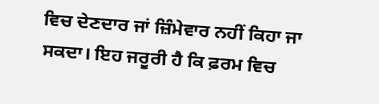ਵਿਚ ਦੇਣਦਾਰ ਜਾਂ ਜ਼ਿੰਮੇਵਾਰ ਨਹੀਂ ਕਿਹਾ ਜਾ ਸਕਦਾ। ਇਹ ਜਰੂਰੀ ਹੈ ਕਿ ਫ਼ਰਮ ਵਿਚ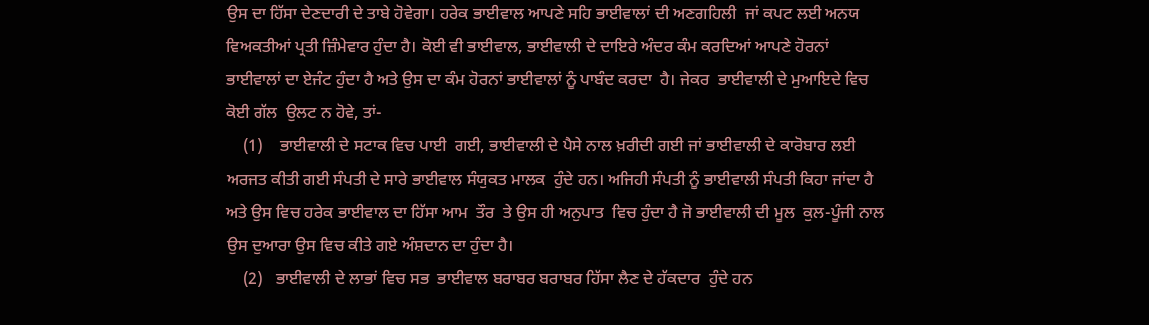ਉਸ ਦਾ ਹਿੱਸਾ ਦੇਣਦਾਰੀ ਦੇ ਤਾਬੇ ਹੋਵੇਗਾ। ਹਰੇਕ ਭਾਈਵਾਲ ਆਪਣੇ ਸਹਿ ਭਾਈਵਾਲਾਂ ਦੀ ਅਣਗਹਿਲੀ  ਜਾਂ ਕਪਟ ਲਈ ਅਨਯ ਵਿਅਕਤੀਆਂ ਪ੍ਰਤੀ ਜ਼ਿੰਮੇਵਾਰ ਹੁੰਦਾ ਹੈ। ਕੋਈ ਵੀ ਭਾਈਵਾਲ, ਭਾਈਵਾਲੀ ਦੇ ਦਾਇਰੇ ਅੰਦਰ ਕੰਮ ਕਰਦਿਆਂ ਆਪਣੇ ਹੋਰਨਾਂ ਭਾਈਵਾਲਾਂ ਦਾ ਏਜੰਟ ਹੁੰਦਾ ਹੈ ਅਤੇ ਉਸ ਦਾ ਕੰਮ ਹੋਰਨਾਂ ਭਾਈਵਾਲਾਂ ਨੂੰ ਪਾਬੰਦ ਕਰਦਾ  ਹੈ। ਜੇਕਰ  ਭਾਈਵਾਲੀ ਦੇ ਮੁਆਇਦੇ ਵਿਚ ਕੋਈ ਗੱਲ  ਉਲਟ ਨ ਹੋਵੇ, ਤਾਂ-
    (1)    ਭਾਈਵਾਲੀ ਦੇ ਸਟਾਕ ਵਿਚ ਪਾਈ  ਗਈ, ਭਾਈਵਾਲੀ ਦੇ ਪੈਸੇ ਨਾਲ ਖ਼ਰੀਦੀ ਗਈ ਜਾਂ ਭਾਈਵਾਲੀ ਦੇ ਕਾਰੋਬਾਰ ਲਈ ਅਰਜਤ ਕੀਤੀ ਗਈ ਸੰਪਤੀ ਦੇ ਸਾਰੇ ਭਾਈਵਾਲ ਸੰਯੁਕਤ ਮਾਲਕ  ਹੁੰਦੇ ਹਨ। ਅਜਿਹੀ ਸੰਪਤੀ ਨੂੰ ਭਾਈਵਾਲੀ ਸੰਪਤੀ ਕਿਹਾ ਜਾਂਦਾ ਹੈ ਅਤੇ ਉਸ ਵਿਚ ਹਰੇਕ ਭਾਈਵਾਲ ਦਾ ਹਿੱਸਾ ਆਮ  ਤੌਰ  ਤੇ ਉਸ ਹੀ ਅਨੁਪਾਤ  ਵਿਚ ਹੁੰਦਾ ਹੈ ਜੋ ਭਾਈਵਾਲੀ ਦੀ ਮੂਲ  ਕੁਲ-ਪੂੰਜੀ ਨਾਲ ਉਸ ਦੁਆਰਾ ਉਸ ਵਿਚ ਕੀਤੇ ਗਏ ਅੰਸ਼ਦਾਨ ਦਾ ਹੁੰਦਾ ਹੈ।
    (2)   ਭਾਈਵਾਲੀ ਦੇ ਲਾਭਾਂ ਵਿਚ ਸਭ  ਭਾਈਵਾਲ ਬਰਾਬਰ ਬਰਾਬਰ ਹਿੱਸਾ ਲੈਣ ਦੇ ਹੱਕਦਾਰ  ਹੁੰਦੇ ਹਨ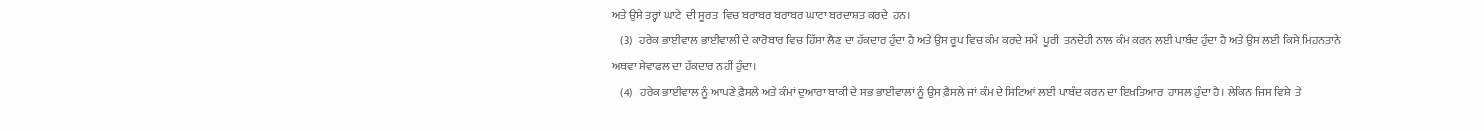ਅਤੇ ਉਸੇ ਤਰ੍ਹਾਂ ਘਾਟੇ  ਦੀ ਸੂਰਤ  ਵਿਚ ਬਰਾਬਰ ਬਰਾਬਰ ਘਾਟਾ ਬਰਦਾਸ਼ਤ ਕਰਦੇ  ਹਨ।
    (3)   ਹਰੇਕ ਭਾਈਵਾਲ ਭਾਈਵਾਲੀ ਦੇ ਕਾਰੋਬਾਰ ਵਿਚ ਹਿੱਸਾ ਲੈਣ ਦਾ ਹੱਕਦਾਰ ਹੁੰਦਾ ਹੈ ਅਤੇ ਉਸ ਰੂਪ ਵਿਚ ਕੰਮ ਕਰਦੇ ਸਮੇਂ  ਪੂਰੀ  ਤਨਦੇਹੀ ਨਾਲ ਕੰਮ ਕਰਨ ਲਈ ਪਾਬੰਦ ਹੁੰਦਾ ਹੈ ਅਤੇ ਉਸ ਲਈ ਕਿਸੇ ਮਿਹਨਤਾਨੇ ਅਥਵਾ ਸੇਵਾਫਲ ਦਾ ਹੱਕਦਾਰ ਨਹੀਂ ਹੁੰਦਾ।
    (4)   ਹਰੇਕ ਭਾਈਵਾਲ ਨੂੰ ਆਪਣੇ ਫ਼ੈਸਲੇ ਅਤੇ ਕੰਮਾਂ ਦੁਆਰਾ ਬਾਕੀ ਦੇ ਸਭ ਭਾਈਵਾਲਾਂ ਨੂੰ ਉਸ ਫ਼ੈਸਲੇ ਜਾਂ ਕੰਮ ਦੇ ਸਿਟਿਆਂ ਲਈ ਪਾਬੰਦ ਕਰਨ ਦਾ ਇਖ਼ਤਿਆਰ  ਹਾਸਲ ਹੁੰਦਾ ਹੈ। ਲੇਕਿਨ ਜਿਸ ਵਿਸ਼ੇ  ਤੇ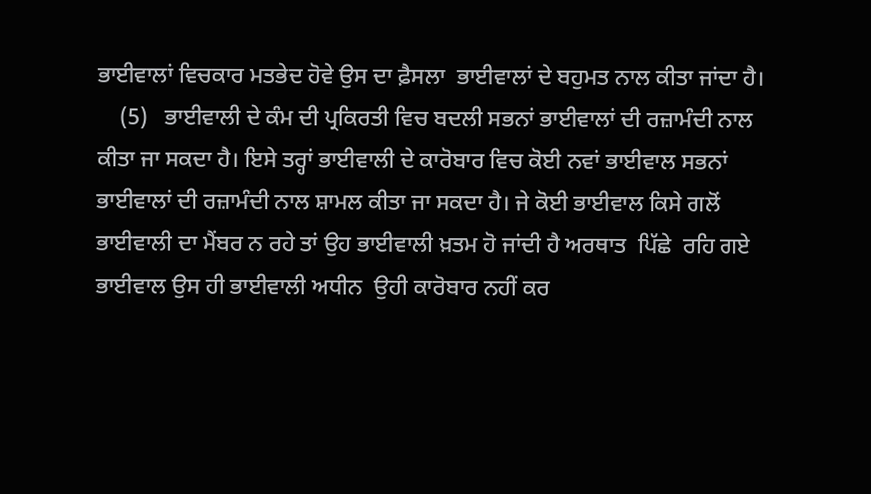ਭਾਈਵਾਲਾਂ ਵਿਚਕਾਰ ਮਤਭੇਦ ਹੋਵੇ ਉਸ ਦਾ ਫ਼ੈਸਲਾ  ਭਾਈਵਾਲਾਂ ਦੇ ਬਹੁਮਤ ਨਾਲ ਕੀਤਾ ਜਾਂਦਾ ਹੈ।
    (5)   ਭਾਈਵਾਲੀ ਦੇ ਕੰਮ ਦੀ ਪ੍ਰਕਿਰਤੀ ਵਿਚ ਬਦਲੀ ਸਭਨਾਂ ਭਾਈਵਾਲਾਂ ਦੀ ਰਜ਼ਾਮੰਦੀ ਨਾਲ ਕੀਤਾ ਜਾ ਸਕਦਾ ਹੈ। ਇਸੇ ਤਰ੍ਹਾਂ ਭਾਈਵਾਲੀ ਦੇ ਕਾਰੋਬਾਰ ਵਿਚ ਕੋਈ ਨਵਾਂ ਭਾਈਵਾਲ ਸਭਨਾਂ ਭਾਈਵਾਲਾਂ ਦੀ ਰਜ਼ਾਮੰਦੀ ਨਾਲ ਸ਼ਾਮਲ ਕੀਤਾ ਜਾ ਸਕਦਾ ਹੈ। ਜੇ ਕੋਈ ਭਾਈਵਾਲ ਕਿਸੇ ਗਲੋਂ ਭਾਈਵਾਲੀ ਦਾ ਮੈਂਬਰ ਨ ਰਹੇ ਤਾਂ ਉਹ ਭਾਈਵਾਲੀ ਖ਼ਤਮ ਹੋ ਜਾਂਦੀ ਹੈ ਅਰਥਾਤ  ਪਿੱਛੇ  ਰਹਿ ਗਏ ਭਾਈਵਾਲ ਉਸ ਹੀ ਭਾਈਵਾਲੀ ਅਧੀਨ  ਉਹੀ ਕਾਰੋਬਾਰ ਨਹੀਂ ਕਰ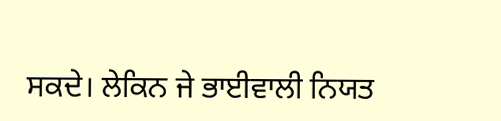ਸਕਦੇ। ਲੇਕਿਨ ਜੇ ਭਾਈਵਾਲੀ ਨਿਯਤ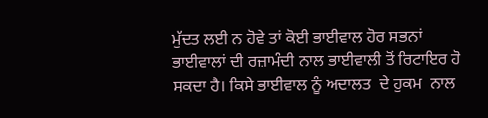ਮੁੱਦਤ ਲਈ ਨ ਹੋਵੇ ਤਾਂ ਕੋਈ ਭਾਈਵਾਲ ਹੋਰ ਸਭਨਾਂ ਭਾਈਵਾਲਾਂ ਦੀ ਰਜ਼ਾਮੰਦੀ ਨਾਲ ਭਾਈਵਾਲੀ ਤੋਂ ਰਿਟਾਇਰ ਹੋ ਸਕਦਾ ਹੈ। ਕਿਸੇ ਭਾਈਵਾਲ ਨੂੰ ਅਦਾਲਤ  ਦੇ ਹੁਕਮ  ਨਾਲ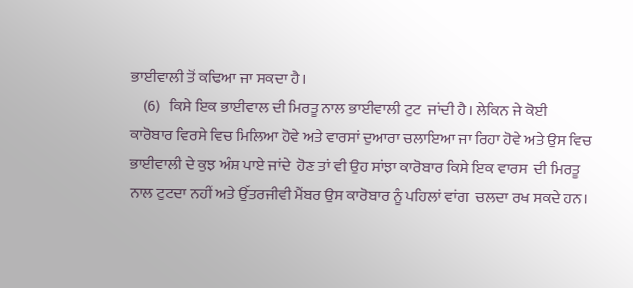ਭਾਈਵਾਲੀ ਤੋਂ ਕਢਿਆ ਜਾ ਸਕਦਾ ਹੈ।
    (6)   ਕਿਸੇ ਇਕ ਭਾਈਵਾਲ ਦੀ ਮਿਰਤੂ ਨਾਲ ਭਾਈਵਾਲੀ ਟੁਟ  ਜਾਂਦੀ ਹੈ। ਲੇਕਿਨ ਜੇ ਕੋਈ ਕਾਰੋਬਾਰ ਵਿਰਸੇ ਵਿਚ ਮਿਲਿਆ ਹੋਵੇ ਅਤੇ ਵਾਰਸਾਂ ਦੁਆਰਾ ਚਲਾਇਆ ਜਾ ਰਿਹਾ ਹੋਵੇ ਅਤੇ ਉਸ ਵਿਚ ਭਾਈਵਾਲੀ ਦੇ ਕੁਝ ਅੰਸ਼ ਪਾਏ ਜਾਂਦੇ  ਹੋਣ ਤਾਂ ਵੀ ਉਹ ਸਾਂਝਾ ਕਾਰੋਬਾਰ ਕਿਸੇ ਇਕ ਵਾਰਸ  ਦੀ ਮਿਰਤੂ ਨਾਲ ਟੁਟਦਾ ਨਹੀਂ ਅਤੇ ਉੱਤਰਜੀਵੀ ਮੈਂਬਰ ਉਸ ਕਾਰੋਬਾਰ ਨੂੰ ਪਹਿਲਾਂ ਵਾਂਗ  ਚਲਦਾ ਰਖ ਸਕਦੇ ਹਨ।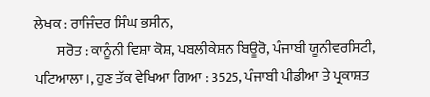ਲੇਖਕ : ਰਾਜਿੰਦਰ ਸਿੰਘ ਭਸੀਨ,
        ਸਰੋਤ : ਕਾਨੂੰਨੀ ਵਿਸ਼ਾ ਕੋਸ਼, ਪਬਲੀਕੇਸ਼ਨ ਬਿਊਰੋ, ਪੰਜਾਬੀ ਯੂਨੀਵਰਸਿਟੀ, ਪਟਿਆਲਾ।, ਹੁਣ ਤੱਕ ਵੇਖਿਆ ਗਿਆ : 3525, ਪੰਜਾਬੀ ਪੀਡੀਆ ਤੇ ਪ੍ਰਕਾਸ਼ਤ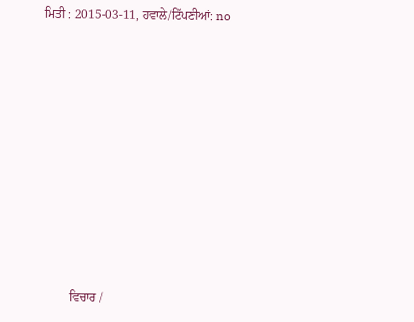ਮਿਤੀ : 2015-03-11, ਹਵਾਲੇ/ਟਿੱਪਣੀਆਂ: no












         ਵਿਚਾਰ /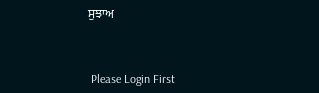ਸੁਝਾਅ



 Please Login First